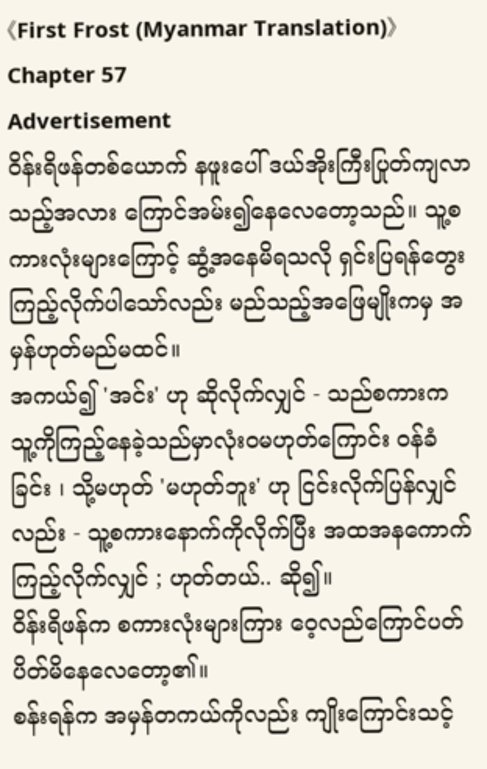《First Frost (Myanmar Translation)》Chapter 57
Advertisement
ဝိန်းရိဖန်တစ်ယောက် နဖူးပေါ် ဒယ်အိုးကြီးပြုတ်ကျလာသည့်အလား ကြောင်အမ်း၍နေလေတော့သည်။ သူ့စကားလုံးများကြောင့် ဆွံ့အနေမိရသလို ရှင်းပြရန်တွေးကြည့်လိုက်ပါသော်လည်း မည်သည့်အဖြေမျိုးကမှ အမှန်ဟုတ်မည်မထင်။
အကယ်၍ 'အင်း' ဟု ဆိုလိုက်လျှင် - သည်စကားက သူ့ကိုကြည့်နေခဲ့သည်မှာလုံးဝမဟုတ်ကြောင်း ဝန်ခံခြင်း ၊ သို့မဟုတ် 'မဟုတ်ဘူး' ဟု ငြင်းလိုက်ပြန်လျှင်လည်း - သူ့စကားနောက်ကိုလိုက်ပြီး အထအနကောက်ကြည့်လိုက်လျှင် ; ဟုတ်တယ်.. ဆို၍။
ဝိန်းရိဖန်က စကားလုံးများကြား ဝေ့လည်ကြောင်ပတ်ပိတ်မိနေလေတော့၏။
စန်းရန်က အမှန်တကယ်ကိုလည်း ကျိုးကြောင်းသင့်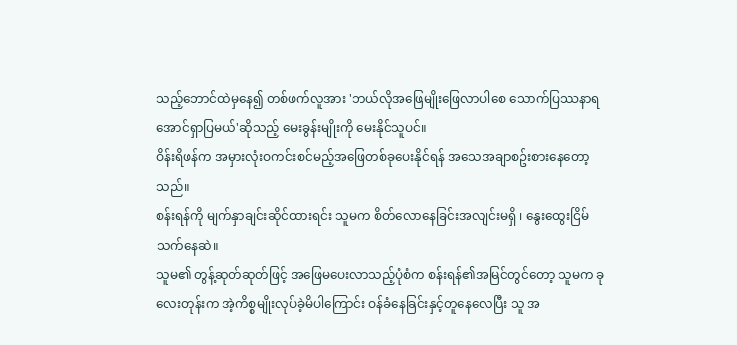သည့်ဘောင်ထဲမှနေ၍ တစ်ဖက်လူအား 'ဘယ်လိုအဖြေမျိုးဖြေလာပါစေ သောက်ပြဿနာရအောင်ရှာပြမယ်'ဆိုသည့် မေးခွန်းမျိုးကို မေးနိုင်သူပင်။
ဝိန်းရိဖန်က အမှားလုံးဝကင်းစင်မည့်အဖြေတစ်ခုပေးနိုင်ရန် အသေအချာစဥ်းစားနေတော့သည်။
စန်းရန်ကို မျက်နှာချင်းဆိုင်ထားရင်း သူမက စိတ်လောနေခြင်းအလျင်းမရှိ ၊ နွေးထွေးငြိမ်သက်နေဆဲ။
သူမ၏ တွန့်ဆုတ်ဆုတ်ဖြင့် အဖြေမပေးလာသည့်ပုံစံက စန်းရန်၏အမြင်တွင်တော့ သူမက ခုလေးတုန်းက အဲ့ကိစ္စမျိုးလုပ်ခဲ့မိပါကြောင်း ဝန်ခံနေခြင်းနှင့်တူနေလေပြီး သူ အ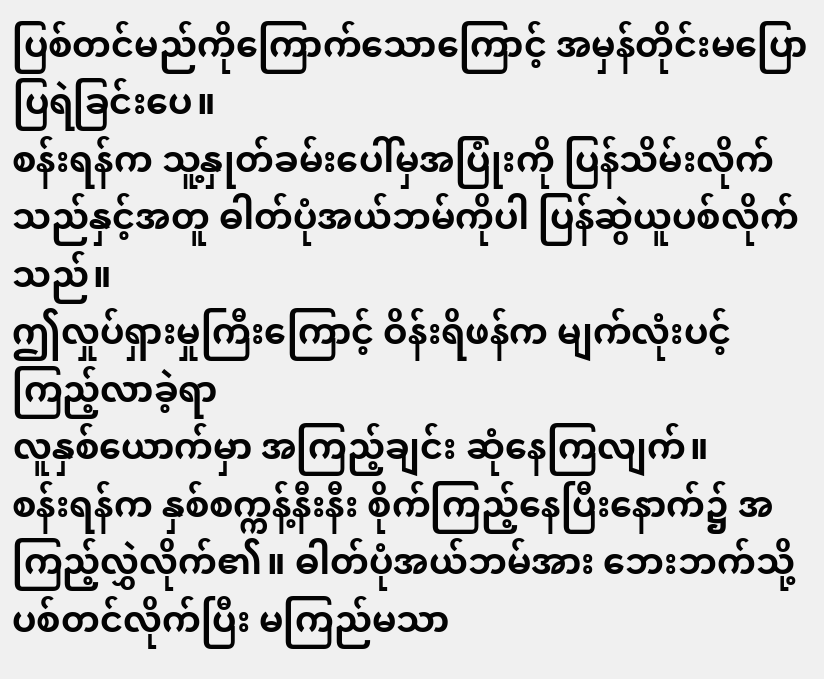ပြစ်တင်မည်ကိုကြောက်သောကြောင့် အမှန်တိုင်းမပြောပြရဲခြင်းပေ။
စန်းရန်က သူ့နှုတ်ခမ်းပေါ်မှအပြုံးကို ပြန်သိမ်းလိုက်သည်နှင့်အတူ ဓါတ်ပုံအယ်ဘမ်ကိုပါ ပြန်ဆွဲယူပစ်လိုက်သည်။
ဤလှုပ်ရှားမှုကြီးကြောင့် ဝိန်းရိဖန်က မျက်လုံးပင့်ကြည့်လာခဲ့ရာ
လူနှစ်ယောက်မှာ အကြည့်ချင်း ဆုံနေကြလျက်။
စန်းရန်က နှစ်စက္ကန့်နီးနီး စိုက်ကြည့်နေပြီးနောက်၌ အကြည့်လွှဲလိုက်၏။ ဓါတ်ပုံအယ်ဘမ်အား ဘေးဘက်သို့ပစ်တင်လိုက်ပြီး မကြည်မသာ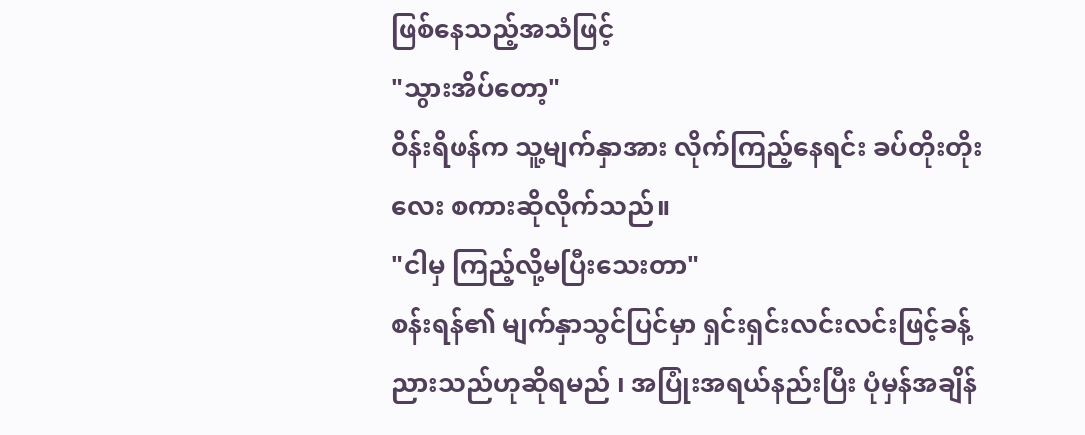ဖြစ်နေသည့်အသံဖြင့်
"သွားအိပ်တော့"
ဝိန်းရိဖန်က သူ့မျက်နှာအား လိုက်ကြည့်နေရင်း ခပ်တိုးတိုးလေး စကားဆိုလိုက်သည်။
"ငါမှ ကြည့်လို့မပြီးသေးတာ"
စန်းရန်၏ မျက်နှာသွင်ပြင်မှာ ရှင်းရှင်းလင်းလင်းဖြင့်ခန့်ညားသည်ဟုဆိုရမည် ၊ အပြုံးအရယ်နည်းပြီး ပုံမှန်အချိန်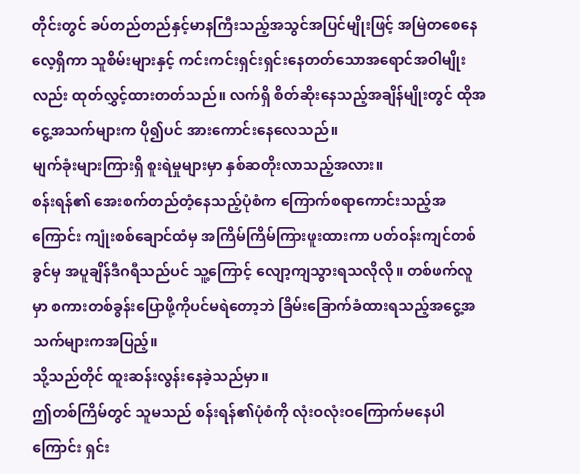တိုင်းတွင် ခပ်တည်တည်နှင့်မာနကြီးသည့်အသွင်အပြင်မျိုးဖြင့် အမြဲတစေနေလေ့ရှိကာ သူစိမ်းများနှင့် ကင်းကင်းရှင်းရှင်းနေတတ်သောအရောင်အဝါမျိုးလည်း ထုတ်လွှင့်ထားတတ်သည်။ လက်ရှိ စိတ်ဆိုးနေသည့်အချိန်မျိုးတွင် ထိုအငွေ့အသက်များက ပို၍ပင် အားကောင်းနေလေသည်။
မျက်ခုံးများကြားရှိ စူးရဲမှုများမှာ နှစ်ဆတိုးလာသည့်အလား။
စန်းရန်၏ အေးစက်တည်တံ့နေသည့်ပုံစံက ကြောက်စရာကောင်းသည့်အကြောင်း ကျုံးစစ်ချောင်ထံမှ အကြိမ်ကြိမ်ကြားဖူးထားကာ ပတ်ဝန်းကျင်တစ်ခွင်မှ အပူချိန်ဒီဂရီသည်ပင် သူ့ကြောင့် လျော့ကျသွားရသလိုလို။ တစ်ဖက်လူမှာ စကားတစ်ခွန်းပြောဖို့ကိုပင်မရဲတော့ဘဲ ခြိမ်းခြောက်ခံထားရသည့်အငွေ့အသက်များကအပြည့်။
သို့သည်တိုင် ထူးဆန်းလွန်းနေခဲ့သည်မှာ။
ဤတစ်ကြိမ်တွင် သူမသည် စန်းရန်၏ပုံစံကို လုံးဝလုံးဝကြောက်မနေပါကြောင်း ရှင်း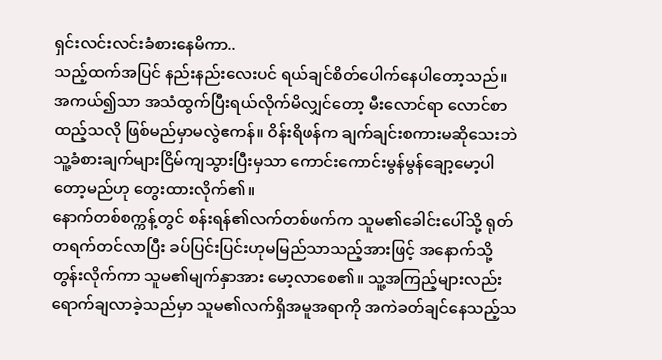ရှင်းလင်းလင်းခံစားနေမိကာ..
သည့်ထက်အပြင် နည်းနည်းလေးပင် ရယ်ချင်စိတ်ပေါက်နေပါတော့သည်။
အကယ်၍သာ အသံထွက်ပြီးရယ်လိုက်မိလျှင်တော့ မီးလောင်ရာ လောင်စာထည့်သလို ဖြစ်မည်မှာမလွဲဧကန်။ ဝိန်းရိဖန်က ချက်ချင်းစကားမဆိုသေးဘဲ သူ့ခံစားချက်များငြိမ်ကျသွားပြီးမှသာ ကောင်းကောင်းမွန်မွန်ချော့မော့ပါတော့မည်ဟု တွေးထားလိုက်၏။
နောက်တစ်စက္ကန့်တွင် စန်းရန်၏လက်တစ်ဖက်က သူမ၏ခေါင်းပေါ်သို့ ရုတ်တရက်တင်လာပြီး ခပ်ပြင်းပြင်းဟုမမြည်သာသည့်အားဖြင့် အနောက်သို့တွန်းလိုက်ကာ သူမ၏မျက်နှာအား မော့လာစေ၏။ သူ့အကြည့်များလည်း ရောက်ချလာခဲ့သည်မှာ သူမ၏လက်ရှိအမူအရာကို အကဲခတ်ချင်နေသည့်သ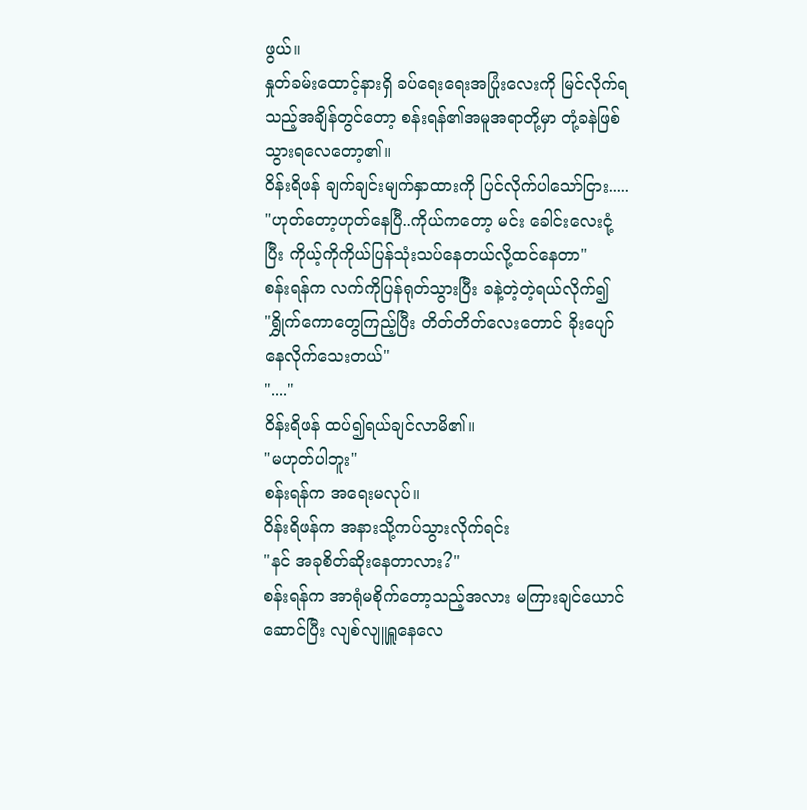ဖွယ်။
နှုတ်ခမ်းထောင့်နားရှိ ခပ်ရေးရေးအပြုံးလေးကို မြင်လိုက်ရသည့်အချိန်တွင်တော့ စန်းရန်၏အမူအရာတို့မှာ တုံ့ခနဲဖြစ်သွားရလေတော့၏။
ဝိန်းရိဖန် ချက်ချင်းမျက်နှာထားကို ပြင်လိုက်ပါသော်ငြား.....
"ဟုတ်တော့ဟုတ်နေပြီ..ကိုယ်ကတော့ မင်း ခေါင်းလေးငုံ့ပြီး ကိုယ့်ကိုကိုယ်ပြန်သုံးသပ်နေတယ်လို့ထင်နေတာ"
စန်းရန်က လက်ကိုပြန်ရုတ်သွားပြီး ခနဲ့တဲ့တဲ့ရယ်လိုက်၍
"ရွှိုက်ကောတွေကြည့်ပြီး တိတ်တိတ်လေးတောင် ခိုးပျော်နေလိုက်သေးတယ်"
"...."
ဝိန်းရိဖန် ထပ်၍ရယ်ချင်လာမိ၏။
"မဟုတ်ပါဘူး"
စန်းရန်က အရေးမလုပ်။
ဝိန်းရိဖန်က အနားသို့ကပ်သွားလိုက်ရင်း
"နင် အခုစိတ်ဆိုးနေတာလား?"
စန်းရန်က အာရုံမစိုက်တော့သည့်အလား မကြားချင်ယောင်ဆောင်ပြီး လျစ်လျူရှူနေလေ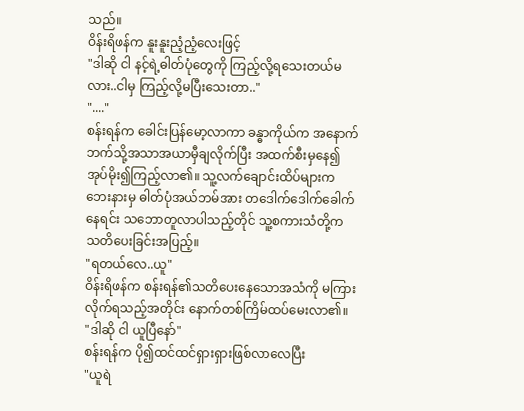သည်။
ဝိန်းရိဖန်က နူးနူးညံ့ညံ့လေးဖြင့်
"ဒါဆို ငါ နင့်ရဲ့ဓါတ်ပုံတွေကို ကြည့်လို့ရသေးတယ်မလား..ငါမှ ကြည့်လို့မပြီးသေးတာ.."
"...."
စန်းရန်က ခေါင်းပြန်မော့လာကာ ခန္ဓာကိုယ်က အနောက်ဘက်သို့အသာအယာမှီချလိုက်ပြီး အထက်စီးမှနေ၍ အုပ်မိုး၍ကြည့်လာ၏။ သူ့လက်ချောင်းထိပ်များက ဘေးနားမှ ဓါတ်ပုံအယ်ဘမ်အား တဒေါက်ဒေါက်ခေါက်နေရင်း သဘောတူလာပါသည့်တိုင် သူ့စကားသံတို့က သတိပေးခြင်းအပြည့်။
"ရတယ်လေ..ယူ"
ဝိန်းရိဖန်က စန်းရန်၏သတိပေးနေသောအသံကို မကြားလိုက်ရသည့်အတိုင်း နောက်တစ်ကြိမ်ထပ်မေးလာ၏။
"ဒါဆို ငါ ယူပြီနော်"
စန်းရန်က ပို၍ထင်ထင်ရှားရှားဖြစ်လာလေပြီး
"ယူရဲ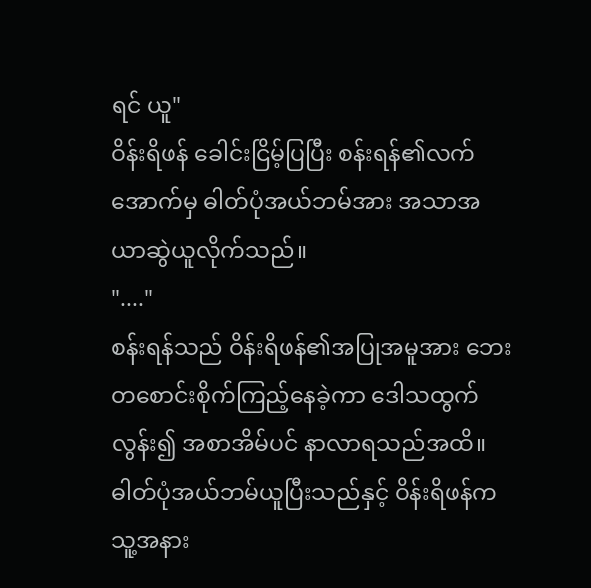ရင် ယူ"
ဝိန်းရိဖန် ခေါင်းငြိမ့်ပြပြီး စန်းရန်၏လက်အောက်မှ ဓါတ်ပုံအယ်ဘမ်အား အသာအယာဆွဲယူလိုက်သည်။
"...."
စန်းရန်သည် ဝိန်းရိဖန်၏အပြုအမူအား ဘေးတစောင်းစိုက်ကြည့်နေခဲ့ကာ ဒေါသထွက်လွန်း၍ အစာအိမ်ပင် နာလာရသည်အထိ။
ဓါတ်ပုံအယ်ဘမ်ယူပြီးသည်နှင့် ဝိန်းရိဖန်က သူ့အနား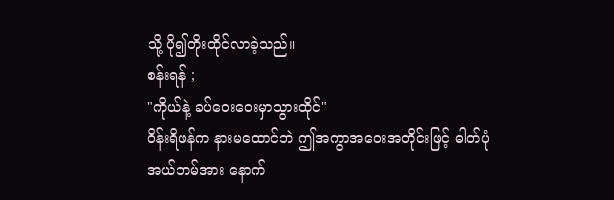သို့ ပို၍တိုးထိုင်လာခဲ့သည်။
စန်းရန် ;
"ကိုယ်နဲ့ ခပ်ဝေးဝေးမှာသွားထိုင်"
ဝိန်းရိဖန်က နားမထောင်ဘဲ ဤအကွာအဝေးအတိုင်းဖြင့် ဓါတ်ပုံအယ်ဘမ်အား နောက်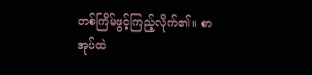တစ်ကြိမ်ဖွင့်ကြည့်လိုက်၏။ စာအုပ်ထဲ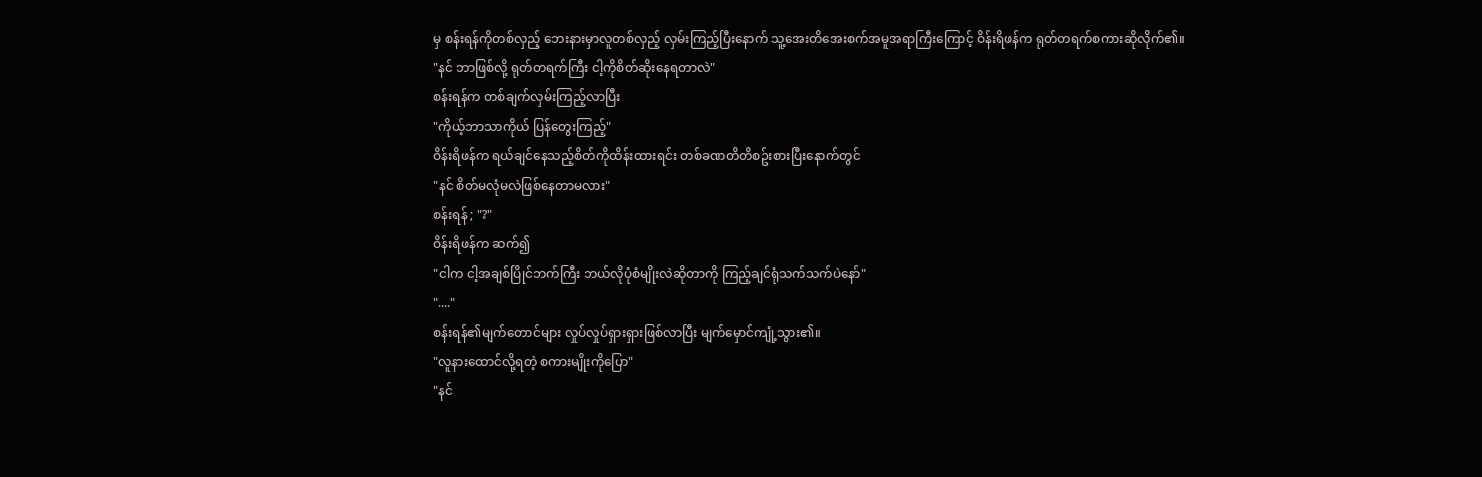မှ စန်းရန်ကိုတစ်လှည့် ဘေးနားမှာလူတစ်လှည့် လှမ်းကြည့်ပြီးနောက် သူ့အေးတိအေးစက်အမူအရာကြီးကြောင့် ဝိန်းရိဖန်က ရုတ်တရက်စကားဆိုလိုက်၏။
"နင် ဘာဖြစ်လို့ ရုတ်တရက်ကြီး ငါ့ကိုစိတ်ဆိုးနေရတာလဲ"
စန်းရန်က တစ်ချက်လှမ်းကြည့်လာပြီး
"ကိုယ့်ဘာသာကိုယ် ပြန်တွေးကြည့်"
ဝိန်းရိဖန်က ရယ်ချင်နေသည့်စိတ်ကိုထိန်းထားရင်း တစ်ခဏတိတိစဥ်းစားပြီးနောက်တွင်
"နင် စိတ်မလုံမလဲဖြစ်နေတာမလား"
စန်းရန် ; "?"
ဝိန်းရိဖန်က ဆက်၍
"ငါက ငါ့အချစ်ပြိုင်ဘက်ကြီး ဘယ်လိုပုံစံမျိုးလဲဆိုတာကို ကြည့်ချင်ရုံသက်သက်ပဲနော်"
"...."
စန်းရန်၏မျက်တောင်များ လှုပ်လှုပ်ရှားရှားဖြစ်လာပြီး မျက်မှောင်ကျုံ့သွား၏။
"လူနားထောင်လို့ရတဲ့ စကားမျိုးကိုပြော"
"နင်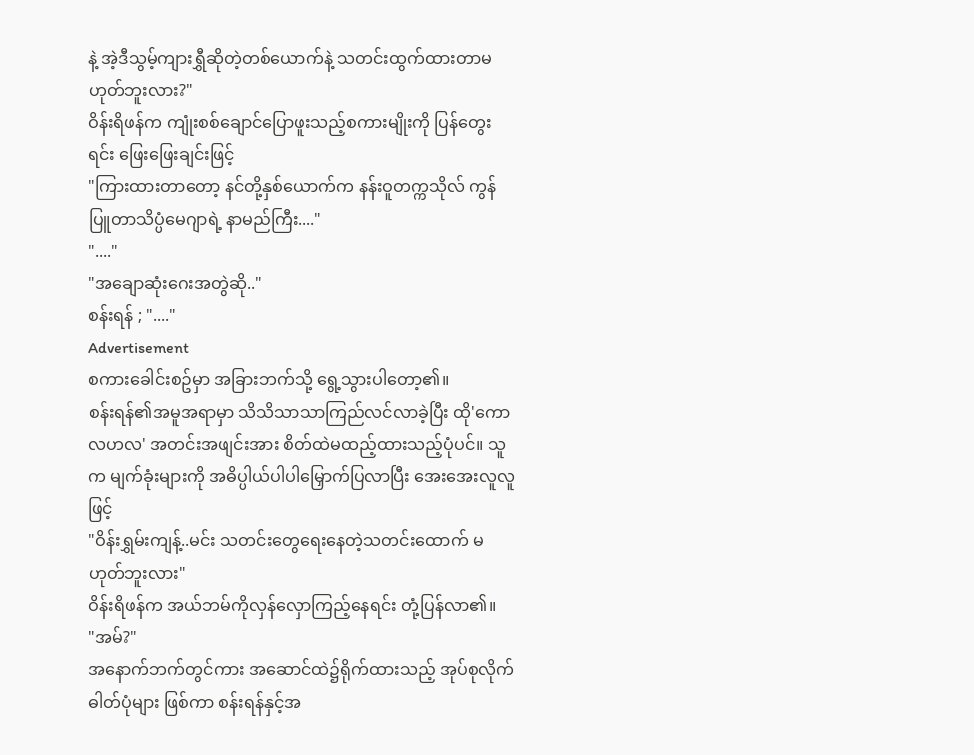နဲ့ အဲ့ဒီသွမ့်ကျားရွှီဆိုတဲ့တစ်ယောက်နဲ့ သတင်းထွက်ထားတာမဟုတ်ဘူးလား?"
ဝိန်းရိဖန်က ကျုံးစစ်ချောင်ပြောဖူးသည့်စကားမျိုးကို ပြန်တွေးရင်း ဖြေးဖြေးချင်းဖြင့်
"ကြားထားတာတော့ နင်တို့နှစ်ယောက်က နန်းဝူတက္ကသိုလ် ကွန်ပြူတာသိပ္ပံမေဂျာရဲ့ နာမည်ကြီး...."
"...."
"အချောဆုံးဂေးအတွဲဆို.."
စန်းရန် ; "...."
Advertisement
စကားခေါင်းစဥ်မှာ အခြားဘက်သို့ ရွေ့သွားပါတော့၏။
စန်းရန်၏အမူအရာမှာ သိသိသာသာကြည်လင်လာခဲ့ပြီး ထို'ကောလဟလ' အတင်းအဖျင်းအား စိတ်ထဲမထည့်ထားသည့်ပုံပင်။ သူက မျက်ခုံးများကို အဓိပ္ပါယ်ပါပါမြှောက်ပြလာပြီး အေးအေးလူလူဖြင့်
"ဝိန်းရွှမ်းကျန့်..မင်း သတင်းတွေရေးနေတဲ့သတင်းထောက် မဟုတ်ဘူးလား"
ဝိန်းရိဖန်က အယ်ဘမ်ကိုလှန်လှောကြည့်နေရင်း တုံ့ပြန်လာ၏။
"အမ်?"
အနောက်ဘက်တွင်ကား အဆောင်ထဲ၌ရိုက်ထားသည့် အုပ်စုလိုက်ဓါတ်ပုံများ ဖြစ်ကာ စန်းရန်နှင့်အ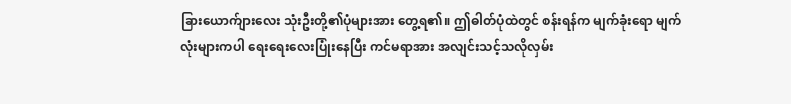ခြားယောက်ျားလေး သုံးဦးတို့၏ပုံများအား တွေ့ရ၏။ ဤဓါတ်ပုံထဲတွင် စန်းရန်က မျက်ခုံးရော မျက်လုံးများကပါ ရေးရေးလေးပြုံးနေပြီး ကင်မရာအား အလျင်းသင့်သလိုလှမ်း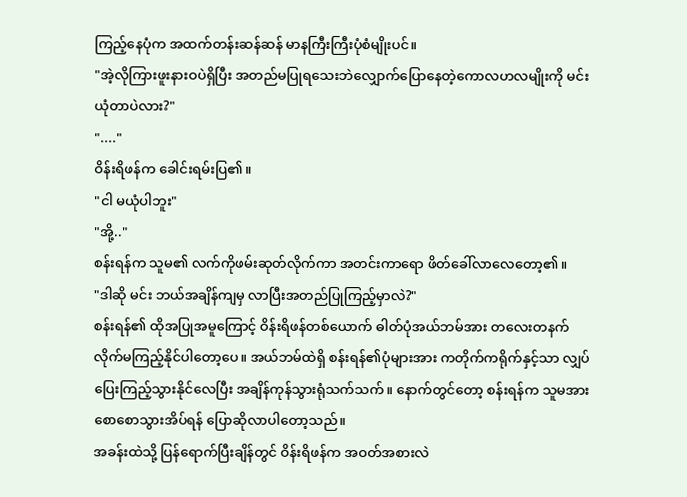ကြည့်နေပုံက အထက်တန်းဆန်ဆန် မာနကြီးကြီးပုံစံမျိုးပင်။
"အဲ့လိုကြားဖူးနားဝပဲရှိပြီး အတည်မပြုရသေးဘဲလျှောက်ပြောနေတဲ့ကောလဟလမျိုးကို မင်း ယုံတာပဲလား?"
"...."
ဝိန်းရိဖန်က ခေါင်းရမ်းပြ၏။
"ငါ မယုံပါဘူး"
"အို့.."
စန်းရန်က သူမ၏ လက်ကိုဖမ်းဆုတ်လိုက်ကာ အတင်းကာရော ဖိတ်ခေါ်လာလေတော့၏။
"ဒါဆို မင်း ဘယ်အချိန်ကျမှ လာပြီးအတည်ပြုကြည့်မှာလဲ?"
စန်းရန်၏ ထိုအပြုအမူကြောင့် ဝိန်းရိဖန်တစ်ယောက် ဓါတ်ပုံအယ်ဘမ်အား တလေးတနက်လိုက်မကြည့်နိုင်ပါတော့ပေ။ အယ်ဘမ်ထဲရှိ စန်းရန်၏ပုံများအား ကတိုက်ကရိုက်နှင့်သာ လျှပ်ပြေးကြည့်သွားနိုင်လေပြီး အချိန်ကုန်သွားရုံသက်သက်။ နောက်တွင်တော့ စန်းရန်က သူမအား စောစောသွားအိပ်ရန် ပြောဆိုလာပါတော့သည်။
အခန်းထဲသို့ ပြန်ရောက်ပြီးချိန်တွင် ဝိန်းရိဖန်က အဝတ်အစားလဲ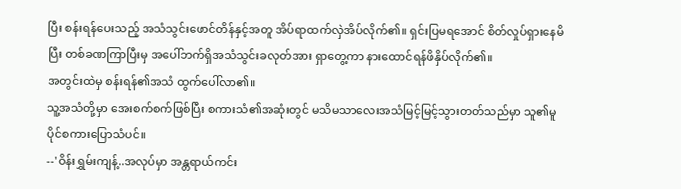ပြီး စန်းရန်ပေးသည့် အသံသွင်းဖောင်တိန်နှင့်အတူ အိပ်ရာထက်လှဲအိပ်လိုက်၏။ ရှင်းပြမရအောင် စိတ်လှုပ်ရှားနေမိပြီး တစ်ခဏကြာပြီးမှ အပေါ်ဘက်ရှိအသံသွင်းခလုတ်အား ရှာတွေ့ကာ နားထောင်ရန်ဖိနှိပ်လိုက်၏။
အတွင်းထဲမှ စန်းရန်၏အသံ ထွက်ပေါ်လာ၏။
သူ့အသံတို့မှာ အေးစက်စက်ဖြစ်ပြီး စကားသံ၏အဆုံးတွင် မသိမသာလေးအသံမြင့်မြင့်သွားတတ်သည်မှာ သူ၏မူပိုင်စကားပြောသံပင်။
--'ဝိန်းရွှမ်းကျန့်..အလုပ်မှာ အန္တရာယ်ကင်း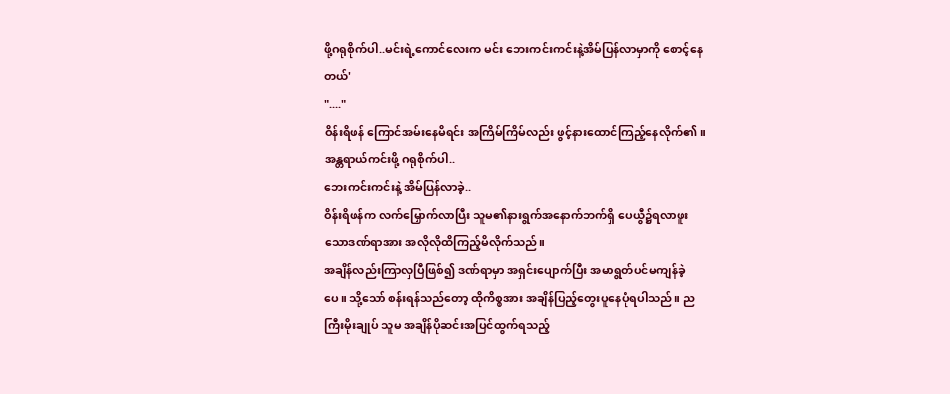ဖို့ဂရုစိုက်ပါ..မင်းရဲ့ကောင်လေးက မင်း ဘေးကင်းကင်းနဲ့အိမ်ပြန်လာမှာကို စောင့်နေတယ်'
"...."
ဝိန်းရိဖန် ကြောင်အမ်းနေမိရင်း အကြိမ်ကြိမ်လည်း ဖွင့်နားထောင်ကြည့်နေလိုက်၏။
အန္တရာယ်ကင်းဖို့ ဂရုစိုက်ပါ..
ဘေးကင်းကင်းနဲ့ အိမ်ပြန်လာခဲ့..
ဝိန်းရိဖန်က လက်မြှောက်လာပြီး သူမ၏နားရွက်အနောက်ဘက်ရှိ ပေယွီ၌ရလာဖူးသောဒဏ်ရာအား အလိုလိုထိကြည့်မိလိုက်သည်။
အချိန်လည်းကြာလှပြီဖြစ်၍ ဒဏ်ရာမှာ အရှင်းပျောက်ပြီး အမာရွတ်ပင်မကျန်ခဲ့ပေ။ သို့သော် စန်းရန်သည်တော့ ထိုကိစ္စအား အချိန်ပြည့်တွေးပူနေပုံရပါသည်။ ညကြီးမိုးချုပ် သူမ အချိန်ပိုဆင်းအပြင်ထွက်ရသည့်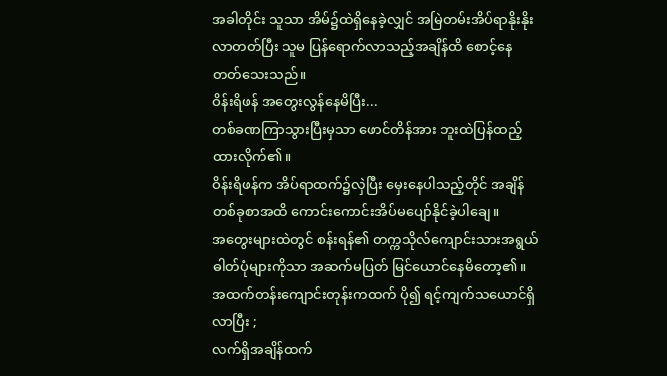အခါတိုင်း သူသာ အိမ်၌ထဲရှိနေခဲ့လျှင် အမြဲတမ်းအိပ်ရာနိုးနိုးလာတတ်ပြီး သူမ ပြန်ရောက်လာသည့်အချိန်ထိ စောင့်နေတတ်သေးသည်။
ဝိန်းရိဖန် အတွေးလွန်နေမိပြီး...
တစ်ခဏကြာသွားပြီးမှသာ ဖောင်တိန်အား ဘူးထဲပြန်ထည့်ထားလိုက်၏။
ဝိန်းရိဖန်က အိပ်ရာထက်၌လှဲပြီး မှေးနေပါသည့်တိုင် အချိန်တစ်ခုစာအထိ ကောင်းကောင်းအိပ်မပျော်နိုင်ခဲ့ပါချေ။
အတွေးများထဲတွင် စန်းရန်၏ တက္ကသိုလ်ကျောင်းသားအရွယ် ဓါတ်ပုံများကိုသာ အဆက်မပြတ် မြင်ယောင်နေမိတော့၏။
အထက်တန်းကျောင်းတုန်းကထက် ပို၍ ရင့်ကျက်သယောင်ရှိလာပြီး ;
လက်ရှိအချိန်ထက်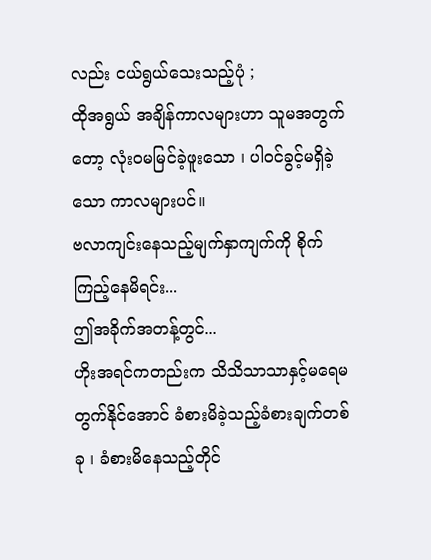လည်း ငယ်ရွယ်သေးသည့်ပုံ ;
ထိုအရွယ် အချိန်ကာလများဟာ သူမအတွက်တော့ လုံးဝမမြင်ခဲ့ဖူးသော ၊ ပါဝင်ခွင့်မရှိခဲ့သော ကာလများပင်။
ဗလာကျင်းနေသည့်မျက်နှာကျက်ကို စိုက်ကြည့်နေမိရင်း...
ဤအခိုက်အတန့်တွင်...
ဟိုးအရင်ကတည်းက သိသိသာသာနှင့်မရေမတွက်နိုင်အောင် ခံစားမိခဲ့သည့်ခံစားချက်တစ်ခု ၊ ခံစားမိနေသည့်တိုင်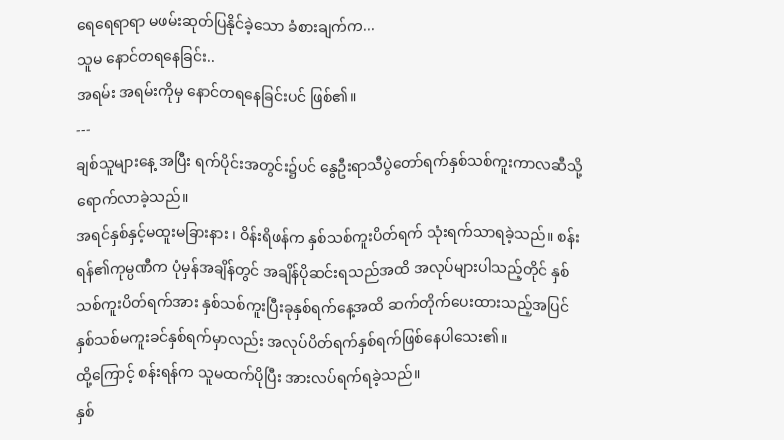ရေရေရာရာ မဖမ်းဆုတ်ပြနိုင်ခဲ့သော ခံစားချက်က...
သူမ နောင်တရနေခြင်း..
အရမ်း အရမ်းကိုမှ နောင်တရနေခြင်းပင် ဖြစ်၏။
---
ချစ်သူများနေ့ အပြီး ရက်ပိုင်းအတွင်း၌ပင် နွေဦးရာသီပွဲတော်ရက်နှစ်သစ်ကူးကာလဆီသို့ ရောက်လာခဲ့သည်။
အရင်နှစ်နှင့်မထူးမခြားနား ၊ ဝိန်းရိဖန်က နှစ်သစ်ကူးပိတ်ရက် သုံးရက်သာရခဲ့သည်။ စန်းရန်၏ကုမ္ပဏီက ပုံမှန်အချိန်တွင် အချိန်ပိုဆင်းရသည်အထိ အလုပ်များပါသည့်တိုင် နှစ်သစ်ကူးပိတ်ရက်အား နှစ်သစ်ကူးပြီးခုနှစ်ရက်နေ့အထိ ဆက်တိုက်ပေးထားသည့်အပြင် နှစ်သစ်မကူးခင်နှစ်ရက်မှာလည်း အလုပ်ပိတ်ရက်နှစ်ရက်ဖြစ်နေပါသေး၏။
ထို့ကြောင့် စန်းရန်က သူမထက်ပိုပြီး အားလပ်ရက်ရခဲ့သည်။
နှစ်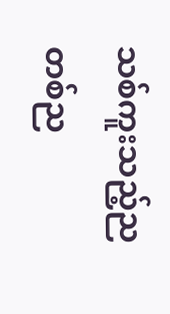သစ်ကူးသည့်ညတစ်ည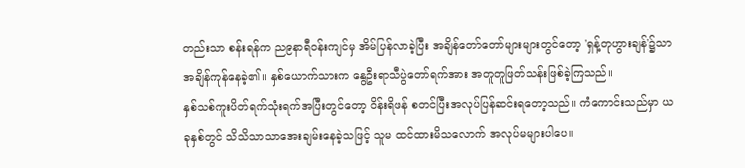တည်းသာ စန်းရန်က ည၉နာရီဝန်းကျင်မှ အိမ်ပြန်လာခဲ့ပြီး အချိန်တော်တော်များများတွင်တော့ 'ရှန့်တုဟွားချန်'၌သာ အချိန်ကုန်နေခဲ့၏။ နှစ်ယောက်သားက နွေဦးရာသီပွဲတော်ရက်အား အတူတူဖြတ်သန်းဖြစ်ခဲ့ကြသည်။
နှစ်သစ်ကူးပိတ်ရက်သုံးရက်အပြီးတွင်တော့ ဝိန်းရိဖန် စတင်ပြီးအလုပ်ပြန်ဆင်းရတော့သည်။ ကံကောင်းသည်မှာ ယခုနှစ်တွင် သိသိသာသာအေးချမ်းနေခဲ့သဖြင့် သူမ ထင်ထားမိသလောက် အလုပ်မများပါပေ။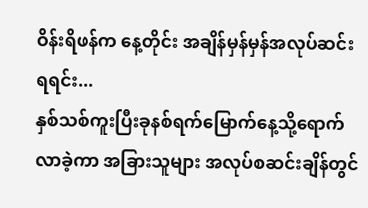ဝိန်းရိဖန်က နေ့တိုင်း အချိန်မှန်မှန်အလုပ်ဆင်းရရင်း...
နှစ်သစ်ကူးပြီးခုနစ်ရက်မြောက်နေ့သို့ရောက်လာခဲ့ကာ အခြားသူများ အလုပ်စဆင်းချိန်တွင်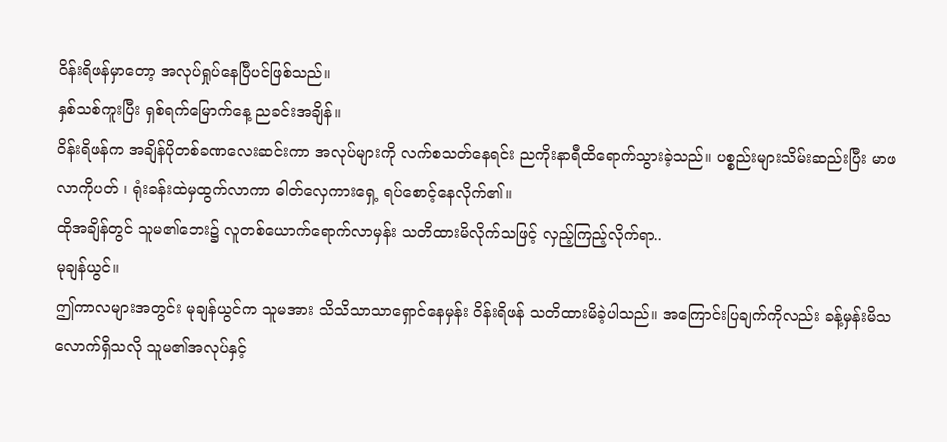ဝိန်းရိဖန်မှာတော့ အလုပ်ရှုပ်နေပြီပင်ဖြစ်သည်။
နှစ်သစ်ကူးပြီး ရှစ်ရက်မြောက်နေ့ ညခင်းအချိန်။
ဝိန်းရိဖန်က အချိန်ပိုတစ်ခဏလေးဆင်းကာ အလုပ်များကို လက်စသတ်နေရင်း ညကိုးနာရီထိရောက်သွားခဲ့သည်။ ပစ္စည်းများသိမ်းဆည်းပြီး မာဖလာကိုပတ် ၊ ရုံးခန်းထဲမှထွက်လာကာ ဓါတ်လှေကားရှေ့ ရပ်စောင့်နေလိုက်၏။
ထိုအချိန်တွင် သူမ၏ဘေး၌ လူတစ်ယောက်ရောက်လာမှန်း သတိထားမိလိုက်သဖြင့် လှည့်ကြည့်လိုက်ရာ..
မုချန်ယွင်။
ဤကာလများအတွင်း မုချန်ယွင်က သူမအား သိသိသာသာရှောင်နေမှန်း ဝိန်းရိဖန် သတိထားမိခဲ့ပါသည်။ အကြောင်းပြချက်ကိုလည်း ခန့်မှန်းမိသလောက်ရှိသလို သူမ၏အလုပ်နှင့်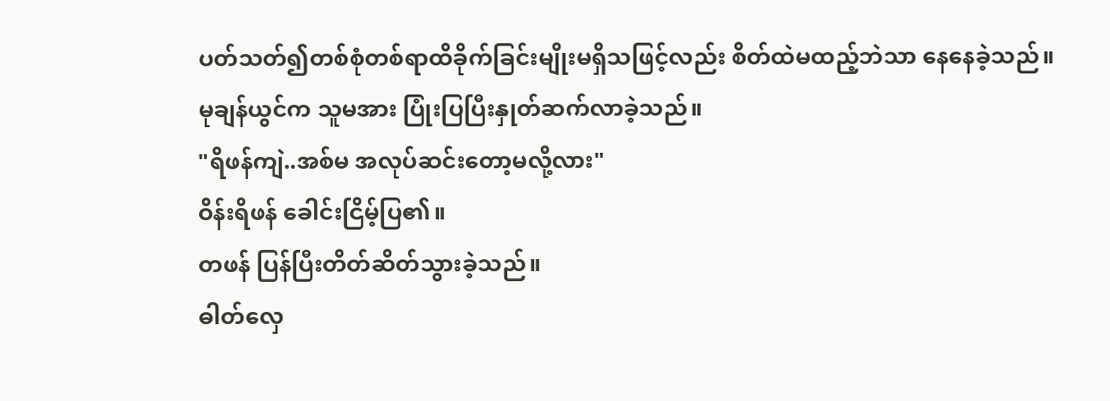ပတ်သတ်၍တစ်စုံတစ်ရာထိခိုက်ခြင်းမျိုးမရှိသဖြင့်လည်း စိတ်ထဲမထည့်ဘဲသာ နေနေခဲ့သည်။
မုချန်ယွင်က သူမအား ပြုံးပြပြီးနှုတ်ဆက်လာခဲ့သည်။
"ရိဖန်ကျဲ..အစ်မ အလုပ်ဆင်းတော့မလို့လား"
ဝိန်းရိဖန် ခေါင်းငြိမ့်ပြ၏။
တဖန် ပြန်ပြီးတိတ်ဆိတ်သွားခဲ့သည်။
ဓါတ်လှေ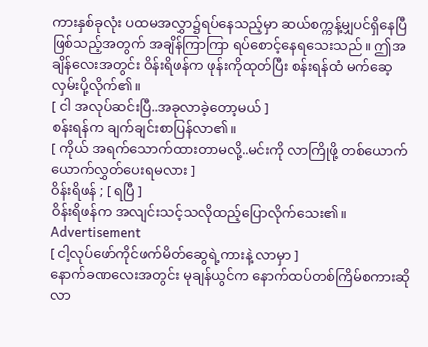ကားနှစ်ခုလုံး ပထမအလွှာ၌ရပ်နေသည့်မှာ ဆယ်စက္ကန့်မျှပင်ရှိနေပြီဖြစ်သည့်အတွက် အချိန်ကြာကြာ ရပ်စောင့်နေရသေးသည်။ ဤအချိန်လေးအတွင်း ဝိန်းရိဖန်က ဖုန်းကိုထုတ်ပြီး စန်းရန်ထံ မက်ဆေ့လှမ်းပို့လိုက်၏။
[ ငါ အလုပ်ဆင်းပြီ..အခုလာခဲ့တော့မယ် ]
စန်းရန်က ချက်ချင်းစာပြန်လာ၏။
[ ကိုယ် အရက်သောက်ထားတာမလို့..မင်းကို လာကြိုဖို့ တစ်ယောက်ယောက်လွှတ်ပေးရမလား ]
ဝိန်းရိဖန် ; [ ရပြီ ]
ဝိန်းရိဖန်က အလျင်းသင့်သလိုထည့်ပြောလိုက်သေး၏။
Advertisement
[ ငါ့လုပ်ဖော်ကိုင်ဖက်မိတ်ဆွေရဲ့ကားနဲ့ လာမှာ ]
နောက်ခဏလေးအတွင်း မုချန်ယွင်က နောက်ထပ်တစ်ကြိမ်စကားဆိုလာ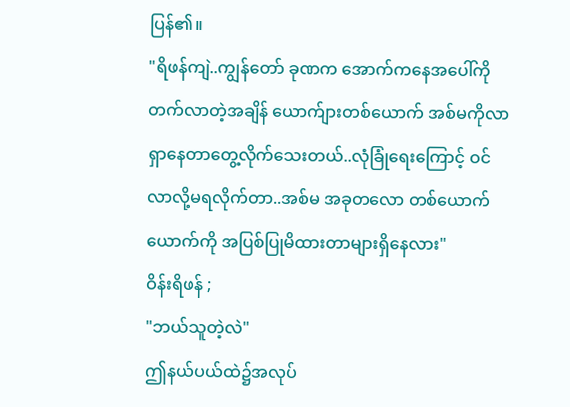ပြန်၏။
"ရိဖန်ကျဲ..ကျွန်တော် ခုဏက အောက်ကနေအပေါ်ကိုတက်လာတဲ့အချိန် ယောက်ျားတစ်ယောက် အစ်မကိုလာရှာနေတာတွေ့လိုက်သေးတယ်..လုံခြုံရေးကြောင့် ဝင်လာလို့မရလိုက်တာ..အစ်မ အခုတလော တစ်ယောက်ယောက်ကို အပြစ်ပြုမိထားတာများရှိနေလား"
ဝိန်းရိဖန် ;
"ဘယ်သူတဲ့လဲ"
ဤနယ်ပယ်ထဲ၌အလုပ်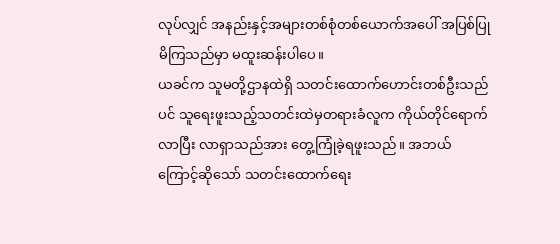လုပ်လျှင် အနည်းနှင့်အများတစ်စုံတစ်ယောက်အပေါ် အပြစ်ပြုမိကြသည်မှာ မထူးဆန်းပါပေ။
ယခင်က သူမတို့ဌာနထဲရှိ သတင်းထောက်ဟောင်းတစ်ဦးသည်ပင် သူရေးဖူးသည့်သတင်းထဲမှတရားခံလူက ကိုယ်တိုင်ရောက်လာပြီး လာရှာသည်အား တွေ့ကြုံခဲ့ရဖူးသည်။ အဘယ်ကြောင့်ဆိုသော် သတင်းထောက်ရေး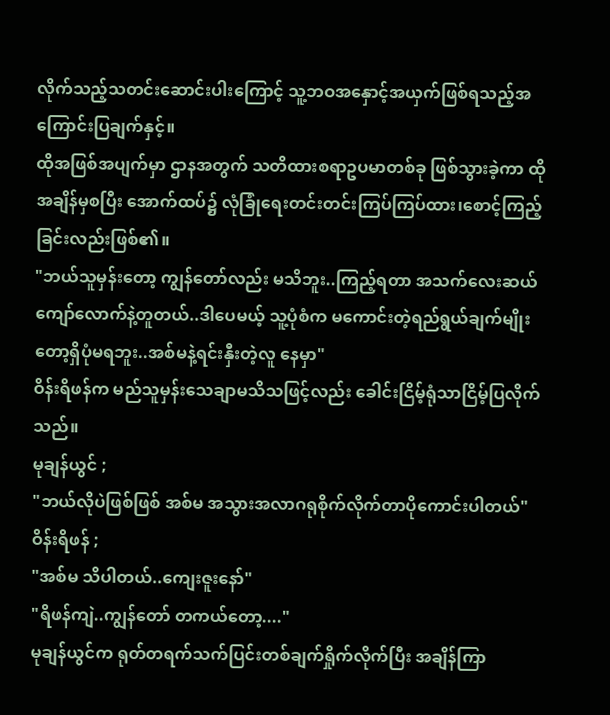လိုက်သည့်သတင်းဆောင်းပါးကြောင့် သူ့ဘဝအနှောင့်အယှက်ဖြစ်ရသည့်အကြောင်းပြချက်နှင့်။
ထိုအဖြစ်အပျက်မှာ ဌာနအတွက် သတိထားစရာဥပမာတစ်ခု ဖြစ်သွားခဲ့ကာ ထိုအချိန်မှစပြီး အောက်ထပ်၌ လုံခြုံရေးတင်းတင်းကြပ်ကြပ်ထား၊စောင့်ကြည့်ခြင်းလည်းဖြစ်၏။
"ဘယ်သူမှန်းတော့ ကျွန်တော်လည်း မသိဘူး..ကြည့်ရတာ အသက်လေးဆယ်ကျော်လောက်နဲ့တူတယ်..ဒါပေမယ့် သူ့ပုံစံက မကောင်းတဲ့ရည်ရွယ်ချက်မျိုးတော့ရှိပုံမရဘူး..အစ်မနဲ့ရင်းနှီးတဲ့လူ နေမှာ"
ဝိန်းရိဖန်က မည်သူမှန်းသေချာမသိသဖြင့်လည်း ခေါင်းငြိမ့်ရုံသာငြိမ့်ပြလိုက်သည်။
မုချန်ယွင် ;
"ဘယ်လိုပဲဖြစ်ဖြစ် အစ်မ အသွားအလာဂရုစိုက်လိုက်တာပိုကောင်းပါတယ်"
ဝိန်းရိဖန် ;
"အစ်မ သိပါတယ်..ကျေးဇူးနော်"
"ရိဖန်ကျဲ..ကျွန်တော် တကယ်တော့...."
မုချန်ယွင်က ရုတ်တရက်သက်ပြင်းတစ်ချက်ရှိုက်လိုက်ပြီး အချိန်ကြာ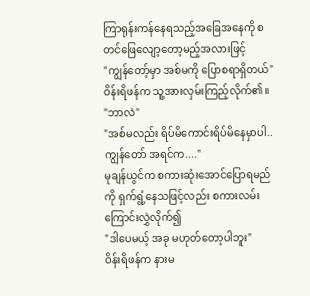ကြာရုန်းကန်နေရသည့်အခြေအနေကို စတင်ဖြေလျော့တော့မည့်အလားဖြင့်
"ကျွန်တော့်မှာ အစ်မကို ပြောစရာရှိတယ်"
ဝိန်းရိဖန်က သူ့အားလှမ်းကြည့်လိုက်၏။
"ဘာလဲ"
"အစ်မလည်း ရိပ်မိကောင်းရိပ်မိနေမှာပါ..ကျွန်တော် အရင်က...."
မုချန်ယွင်က စကားဆုံးအောင်ပြောရမည်ကို ရှက်ရွံ့နေသဖြင့်လည်း စကားလမ်းကြောင်းလွှဲလိုက်၍
"ဒါပေမယ့် အခု မဟုတ်တော့ပါဘူး"
ဝိန်းရိဖန်က နားမ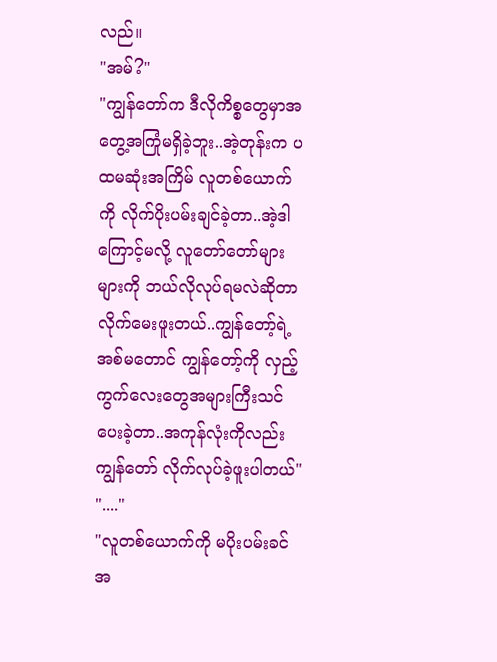လည်။
"အမ်?"
"ကျွန်တော်က ဒီလိုကိစ္စတွေမှာအတွေ့အကြုံမရှိခဲ့ဘူး..အဲ့တုန်းက ပထမဆုံးအကြိမ် လူတစ်ယောက်ကို လိုက်ပိုးပမ်းချင်ခဲ့တာ..အဲ့ဒါကြောင့်မလို့ လူတော်တော်များများကို ဘယ်လိုလုပ်ရမလဲဆိုတာ လိုက်မေးဖူးတယ်..ကျွန်တော့်ရဲ့အစ်မတောင် ကျွန်တော့်ကို လှည့်ကွက်လေးတွေအများကြီးသင်ပေးခဲ့တာ..အကုန်လုံးကိုလည်း ကျွန်တော် လိုက်လုပ်ခဲ့ဖူးပါတယ်"
"...."
"လူတစ်ယောက်ကို မပိုးပမ်းခင် အ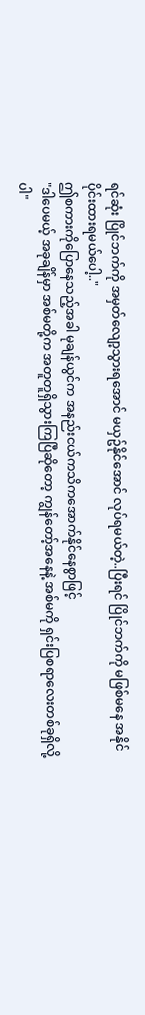ရင်ဆုံး ပြိုင်ဘက်ကို အမှတ်လျော့သွားရအောင် မယှဥ်နိုင်အောင် လုပ်ရမယ်တဲ့..ပြီးရင် ပြိုင်ဘက်ကို မဖြစ်မနေ အနိုင်ပိုင်းထားရမယ်ပေါ့.."
ဤစကားကိုပြောနေသည့်အခါ မုချန်ယွင်က အနည်းငယ်ကသိကအောက်နိုင်နေစွာဖြင့်
"ဒါပေမယ့် အခုချိန်မှာ အစ်မတို့က အတူတူရှိသွားကြပြီဆိုတော့ ကျွန်တော့်အနေနဲ့ အစ်မကို ရှင်းပြစရာလေးတစ်ခုရှိလို့ပါ"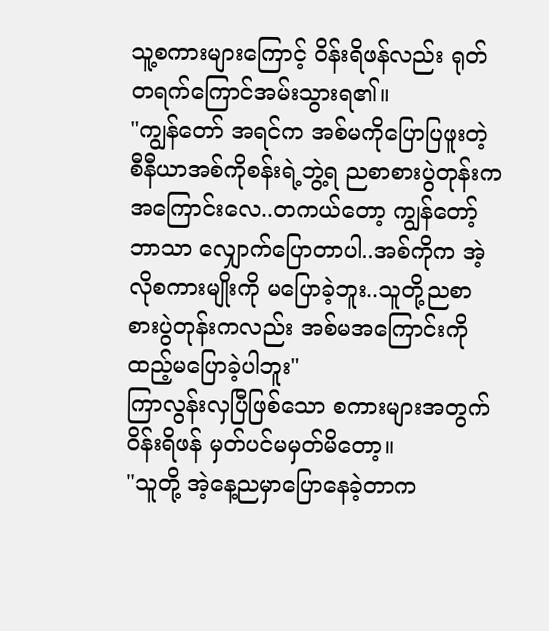သူ့စကားများကြောင့် ဝိန်းရိဖန်လည်း ရုတ်တရက်ကြောင်အမ်းသွားရ၏။
"ကျွန်တော် အရင်က အစ်မကိုပြောပြဖူးတဲ့ စီနီယာအစ်ကိုစန်းရဲ့ဘွဲ့ရ ညစာစားပွဲတုန်းကအကြောင်းလေ..တကယ်တော့ ကျွန်တော့်ဘာသာ လျှောက်ပြောတာပါ..အစ်ကိုက အဲ့လိုစကားမျိုးကို မပြောခဲ့ဘူး..သူတို့ညစာစားပွဲတုန်းကလည်း အစ်မအကြောင်းကို ထည့်မပြောခဲ့ပါဘူး"
ကြာလွန်းလှပြီဖြစ်သော စကားများအတွက် ဝိန်းရိဖန် မှတ်ပင်မမှတ်မိတော့။
"သူတို့ အဲ့နေ့ညမှာပြောနေခဲ့တာက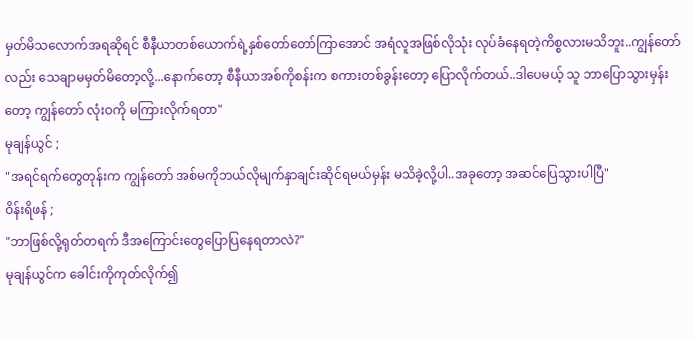မှတ်မိသလောက်အရဆိုရင် စီနီယာတစ်ယောက်ရဲ့နှစ်တော်တော်ကြာအောင် အရံလူအဖြစ်လိုသုံး လုပ်ခံနေရတဲ့ကိစ္စလားမသိဘူး..ကျွန်တော်လည်း သေချာမမှတ်မိတော့လို့...နောက်တော့ စီနီယာအစ်ကိုစန်းက စကားတစ်ခွန်းတော့ ပြောလိုက်တယ်..ဒါပေမယ့် သူ ဘာပြောသွားမှန်းတော့ ကျွန်တော် လုံးဝကို မကြားလိုက်ရတာ"
မုချန်ယွင် ;
"အရင်ရက်တွေတုန်းက ကျွန်တော် အစ်မကိုဘယ်လိုမျက်နှာချင်းဆိုင်ရမယ်မှန်း မသိခဲ့လို့ပါ..အခုတော့ အဆင်ပြေသွားပါပြီ"
ဝိန်းရိဖန် ;
"ဘာဖြစ်လို့ရုတ်တရက် ဒီအကြောင်းတွေပြောပြနေရတာလဲ?"
မုချန်ယွင်က ခေါင်းကိုကုတ်လိုက်၍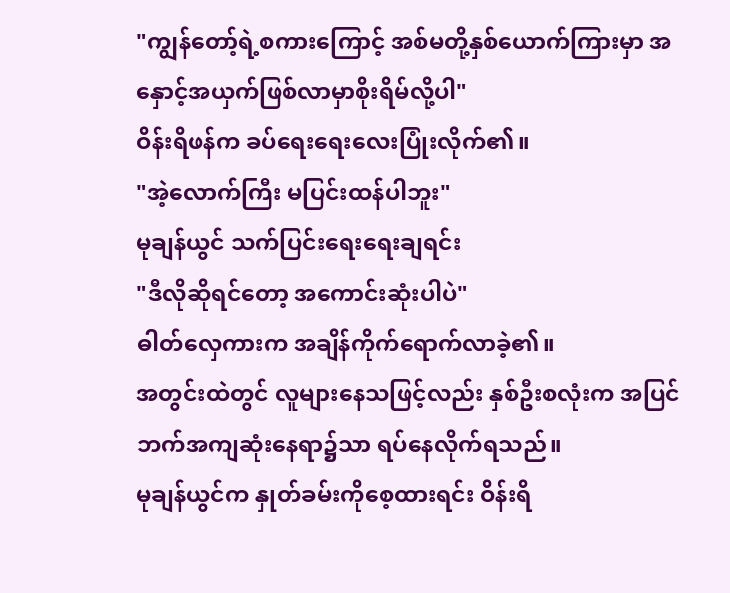"ကျွန်တော့်ရဲ့စကားကြောင့် အစ်မတို့နှစ်ယောက်ကြားမှာ အနှောင့်အယှက်ဖြစ်လာမှာစိုးရိမ်လို့ပါ"
ဝိန်းရိဖန်က ခပ်ရေးရေးလေးပြုံးလိုက်၏။
"အဲ့လောက်ကြီး မပြင်းထန်ပါဘူး"
မုချန်ယွင် သက်ပြင်းရေးရေးချရင်း
"ဒီလိုဆိုရင်တော့ အကောင်းဆုံးပါပဲ"
ဓါတ်လှေကားက အချိန်ကိုက်ရောက်လာခဲ့၏။
အတွင်းထဲတွင် လူများနေသဖြင့်လည်း နှစ်ဦးစလုံးက အပြင်ဘက်အကျဆုံးနေရာ၌သာ ရပ်နေလိုက်ရသည်။
မုချန်ယွင်က နှုတ်ခမ်းကိုစေ့ထားရင်း ဝိန်းရိ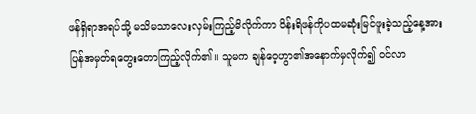ဖန်ရှိရာအရပ်သို့ မသိမသာလေးလှမ်းကြည့်မိလိုက်ကာ ဝိန်းရိဖန်ကိုပထမဆုံးမြင်ဖူးခဲ့သည့်နေ့အား ပြန်အမှတ်ရတွေးတောကြည့်လိုက်၏။ သူမက ချန်ဝေ့ဟွာ၏အနောက်မှလိုက်၍ ဝင်လာ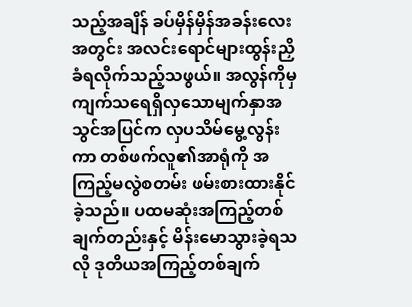သည့်အချိန် ခပ်မှိန်မှိန်အခန်းလေးအတွင်း အလင်းရောင်များထွန်းညှိခံရလိုက်သည့်သဖွယ်။ အလွန်ကိုမှ ကျက်သရေရှိလှသောမျက်နှာအသွင်အပြင်က လှပသိမ်မွေ့လွန်းကာ တစ်ဖက်လူ၏အာရုံကို အကြည့်မလွဲစတမ်း ဖမ်းစားထားနိုင်ခဲ့သည်။ ပထမဆုံးအကြည့်တစ်ချက်တည်းနှင့် မိန်းမောသွားခဲ့ရသလို ဒုတိယအကြည့်တစ်ချက်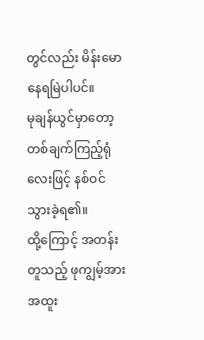တွင်လည်း မိန်းမောနေရမြဲပါပင်။
မုချန်ယွင်မှာတော့ တစ်ချက်ကြည့်ရုံလေးဖြင့် နစ်ဝင်သွားခဲ့ရ၏။
ထို့ကြောင့် အတန်းတူသည့် ဖုကျွမ့်အား အထူး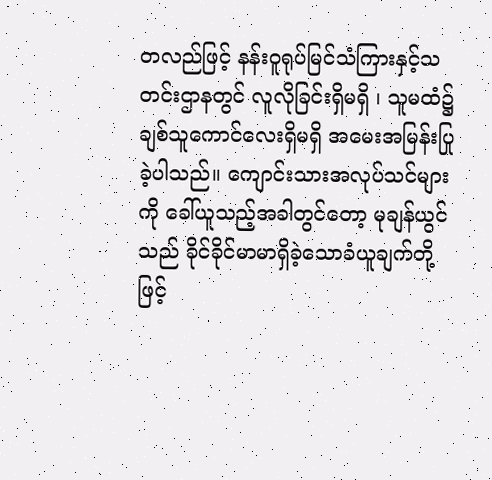တလည်ဖြင့် နန်းဝူရုပ်မြင်သံကြားနှင့်သတင်းဌာနတွင် လူလိုခြင်းရှိမရှိ ၊ သူမထံ၌ ချစ်သူကောင်လေးရှိမရှိ အမေးအမြန်းပြုခဲ့ပါသည်။ ကျောင်းသားအလုပ်သင်များကို ခေါ်ယူသည့်အခါတွင်တော့ မုချန်ယွင်သည် ခိုင်ခိုင်မာမာရှိခဲ့သောခံယူချက်တို့ဖြင့်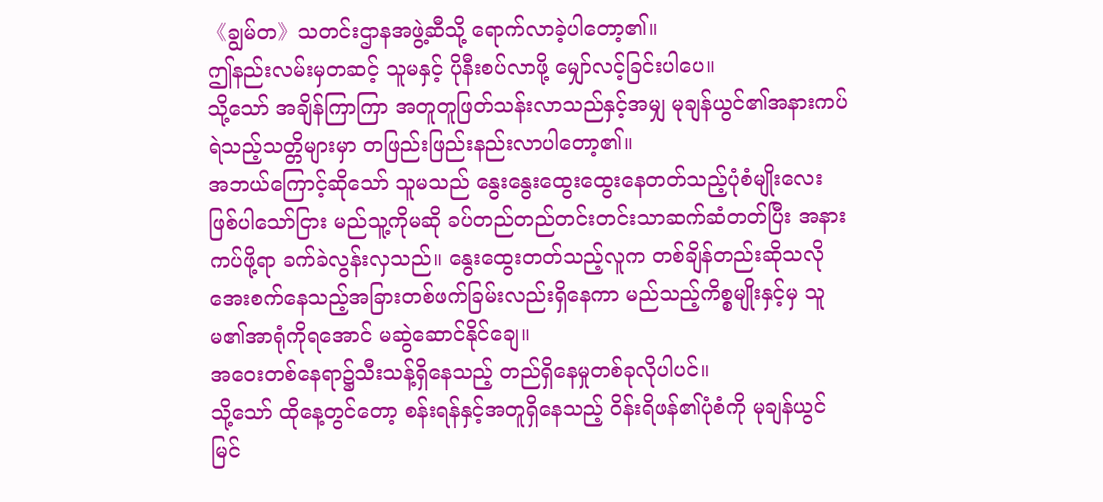《ချွမ်တ》သတင်းဌာနအဖွဲ့ဆီသို့ ရောက်လာခဲ့ပါတော့၏။
ဤနည်းလမ်းမှတဆင့် သူမနှင့် ပိုနီးစပ်လာဖို့ မျှော်လင့်ခြင်းပါပေ။
သို့သော် အချိန်ကြာကြာ အတူတူဖြတ်သန်းလာသည်နှင့်အမျှ မုချန်ယွင်၏အနားကပ်ရဲသည့်သတ္တိများမှာ တဖြည်းဖြည်းနည်းလာပါတော့၏။
အဘယ်ကြောင့်ဆိုသော် သူမသည် နွေးနွေးထွေးထွေးနေတတ်သည့်ပုံစံမျိုးလေးဖြစ်ပါသော်ငြား မည်သူ့ကိုမဆို ခပ်တည်တည်တင်းတင်းသာဆက်ဆံတတ်ပြီး အနားကပ်ဖို့ရာ ခက်ခဲလွန်းလှသည်။ နွေးထွေးတတ်သည့်လူက တစ်ချိန်တည်းဆိုသလို အေးစက်နေသည့်အခြားတစ်ဖက်ခြမ်းလည်းရှိနေကာ မည်သည့်ကိစ္စမျိုးနှင့်မှ သူမ၏အာရုံကိုရအောင် မဆွဲဆောင်နိုင်ချေ။
အဝေးတစ်နေရာ၌သီးသန့်ရှိနေသည့် တည်ရှိနေမှုတစ်ခုလိုပါပင်။
သို့သော် ထိုနေ့တွင်တော့ စန်းရန်နှင့်အတူရှိနေသည့် ဝိန်းရိဖန်၏ပုံစံကို မုချန်ယွင် မြင်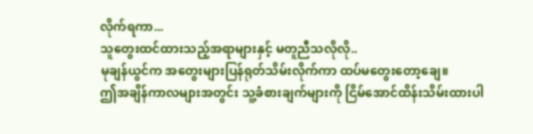လိုက်ရကာ...
သူတွေးထင်ထားသည့်အရာများနှင့် မတူညီသလိုလို..
မုချန်ယွင်က အတွေးများပြန်ရုတ်သိမ်းလိုက်ကာ ထပ်မတွေးတော့ချေ။
ဤအချိန်ကာလများအတွင်း သူ့ခံစားချက်များကို ငြိမ်အောင်ထိန်းသိမ်းထားပါ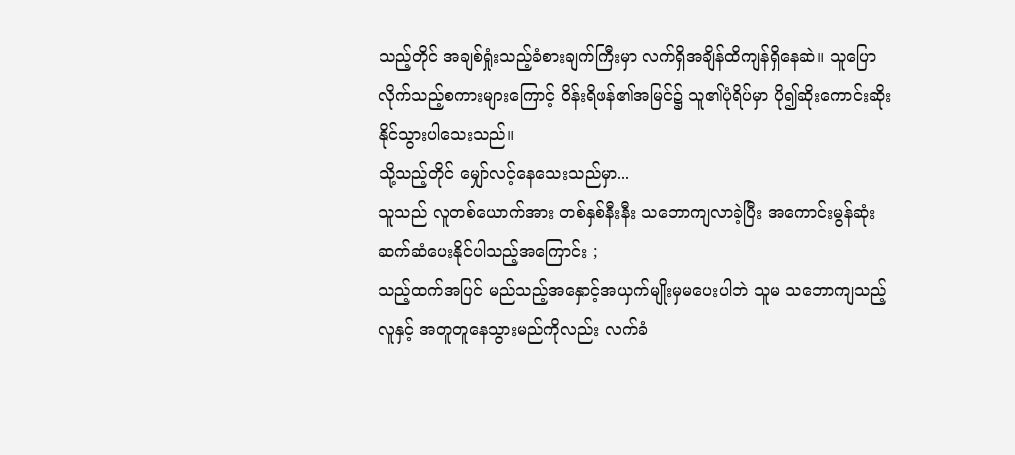သည့်တိုင် အချစ်ရှုံးသည့်ခံစားချက်ကြီးမှာ လက်ရှိအချိန်ထိကျန်ရှိနေဆဲ။ သူပြောလိုက်သည့်စကားများကြောင့် ဝိန်းရိဖန်၏အမြင်၌ သူ၏ပုံရိပ်မှာ ပို၍ဆိုးကောင်းဆိုးနိုင်သွားပါသေးသည်။
သို့သည့်တိုင် မျှော်လင့်နေသေးသည်မှာ...
သူသည် လူတစ်ယောက်အား တစ်နှစ်နီးနီး သဘောကျလာခဲ့ပြီး အကောင်းမွန်ဆုံး ဆက်ဆံပေးနိုင်ပါသည့်အကြောင်း ;
သည့်ထက်အပြင် မည်သည့်အနှောင့်အယှက်မျိုးမှမပေးပါဘဲ သူမ သဘောကျသည့်လူနှင့် အတူတူနေသွားမည်ကိုလည်း လက်ခံ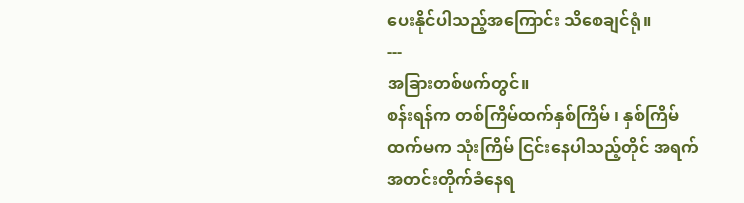ပေးနိုင်ပါသည့်အကြောင်း သိစေချင်ရုံ။
---
အခြားတစ်ဖက်တွင်။
စန်းရန်က တစ်ကြိမ်ထက်နှစ်ကြိမ် ၊ နှစ်ကြိမ်ထက်မက သုံးကြိမ် ငြင်းနေပါသည့်တိုင် အရက်အတင်းတိုက်ခံနေရ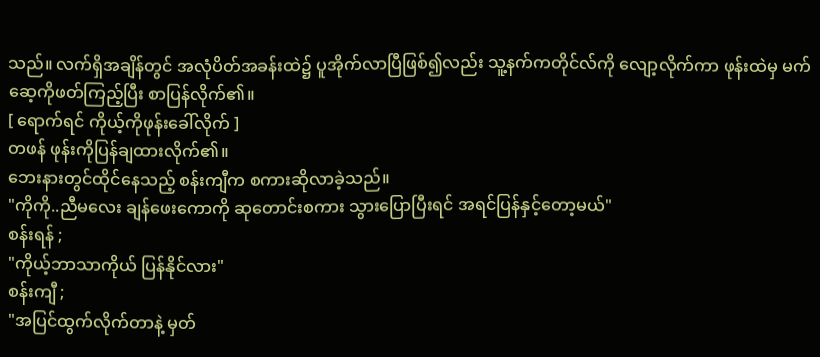သည်။ လက်ရှိအချိန်တွင် အလုံပိတ်အခန်းထဲ၌ ပူအိုက်လာပြီဖြစ်၍လည်း သူ့နက်ကတိုင်လ်ကို လျော့လိုက်ကာ ဖုန်းထဲမှ မက်ဆေ့ကိုဖတ်ကြည့်ပြီး စာပြန်လိုက်၏။
[ ရောက်ရင် ကိုယ့်ကိုဖုန်းခေါ်လိုက် ]
တဖန် ဖုန်းကိုပြန်ချထားလိုက်၏။
ဘေးနားတွင်ထိုင်နေသည့် စန်းကျီက စကားဆိုလာခဲ့သည်။
"ကိုကို..ညီမလေး ချန်ဖေးကောကို ဆုတောင်းစကား သွားပြောပြီးရင် အရင်ပြန်နှင့်တော့မယ်"
စန်းရန် ;
"ကိုယ့်ဘာသာကိုယ် ပြန်နိုင်လား"
စန်းကျီ ;
"အပြင်ထွက်လိုက်တာနဲ့ မှတ်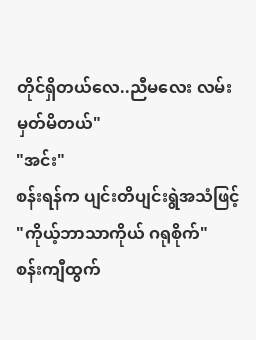တိုင်ရှိတယ်လေ..ညီမလေး လမ်းမှတ်မိတယ်"
"အင်း"
စန်းရန်က ပျင်းတိပျင်းရွဲအသံဖြင့်
"ကိုယ့်ဘာသာကိုယ် ဂရုစိုက်"
စန်းကျီထွက်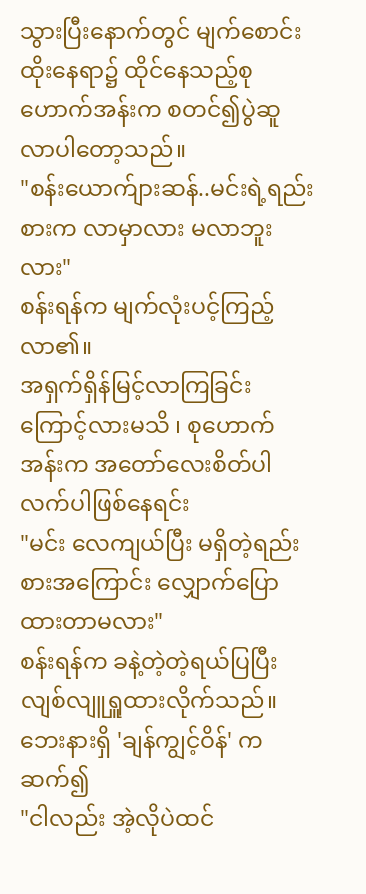သွားပြီးနောက်တွင် မျက်စောင်းထိုးနေရာ၌ ထိုင်နေသည့်စုဟောက်အန်းက စတင်၍ပွဲဆူလာပါတော့သည်။
"စန်းယောက်ျားဆန်..မင်းရဲ့ရည်းစားက လာမှာလား မလာဘူးလား"
စန်းရန်က မျက်လုံးပင့်ကြည့်လာ၏။
အရှက်ရှိန်မြင့်လာကြခြင်းကြောင့်လားမသိ ၊ စုဟောက်အန်းက အတော်လေးစိတ်ပါလက်ပါဖြစ်နေရင်း
"မင်း လေကျယ်ပြီး မရှိတဲ့ရည်းစားအကြောင်း လျှောက်ပြောထားတာမလား"
စန်းရန်က ခနဲ့တဲ့တဲ့ရယ်ပြပြီး လျစ်လျူရှူထားလိုက်သည်။
ဘေးနားရှိ 'ချန်ကျွင့်ဝိန်' က ဆက်၍
"ငါလည်း အဲ့လိုပဲထင်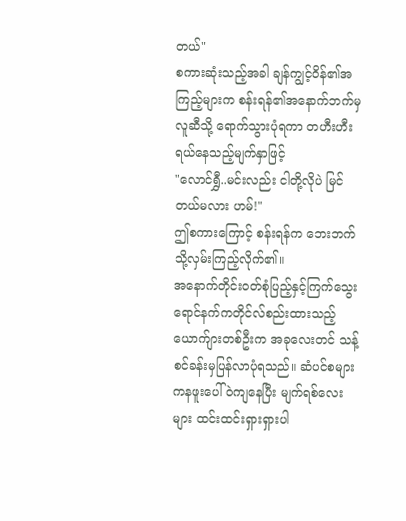တယ်"
စကားဆုံးသည့်အခါ ချန်ကျွင့်ဝိန်၏အကြည့်များက စန်းရန်၏အနောက်ဘက်မှလူဆီသို့ ရောက်သွားပုံရကာ တဟီးဟီးရယ်နေသည့်မျက်နှာဖြင့်
"လောင်ရွှီ..မင်းလည်း ငါတို့လိုပဲ မြင်တယ်မလား ဟမ်!"
ဤစကားကြောင့် စန်းရန်က ဘေးဘက်သို့လှမ်းကြည့်လိုက်၏။
အနောက်တိုင်းဝတ်စုံပြည့်နှင့်ကြက်သွေးရောင်နက်ကတိုင်လ်စည်းထားသည့် ယောက်ျားတစ်ဦးက အခုလေးတင် သန့်စင်ခန်းမှပြန်လာပုံရသည်။ ဆံပင်စများကနဖူးပေါ်ဝဲကျနေပြီး မျက်ရစ်လေးများ ထင်းထင်းရှားရှားပါ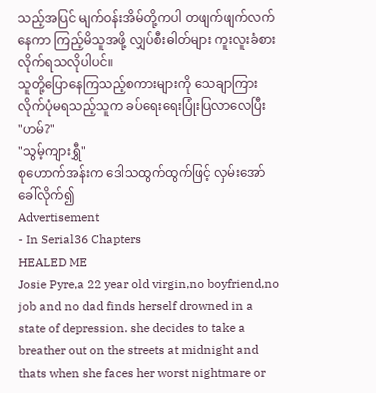သည့်အပြင် မျက်ဝန်းအိမ်တို့ကပါ တဖျက်ဖျက်လက်နေကာ ကြည့်မိသူအဖို့ လျှပ်စီးဓါတ်များ ကူးလူးခံစားလိုက်ရသလိုပါပင်။
သူတို့ပြောနေကြသည့်စကားများကို သေချာကြားလိုက်ပုံမရသည့်သူက ခပ်ရေးရေးပြုံးပြလာလေပြီး
"ဟမ်?"
"သွမ့်ကျားရွှီ"
စုဟောက်အန်းက ဒေါသထွက်ထွက်ဖြင့် လှမ်းအော်ခေါ်လိုက်၍
Advertisement
- In Serial36 Chapters
HEALED ME
Josie Pyre,a 22 year old virgin,no boyfriend,no job and no dad finds herself drowned in a state of depression. she decides to take a breather out on the streets at midnight and thats when she faces her worst nightmare or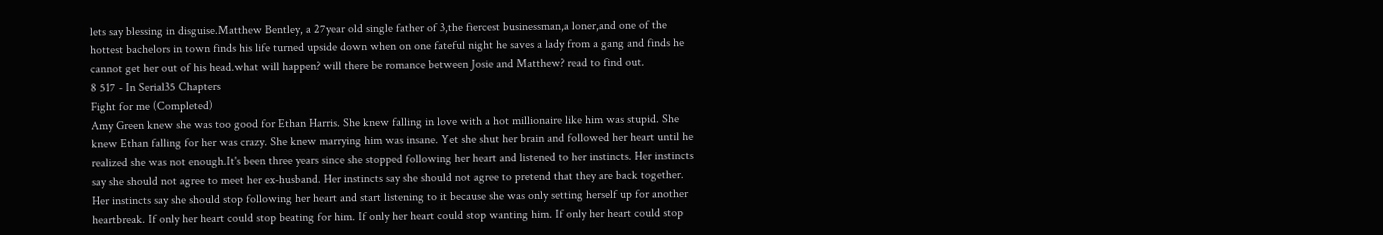lets say blessing in disguise.Matthew Bentley, a 27year old single father of 3,the fiercest businessman,a loner,and one of the hottest bachelors in town finds his life turned upside down when on one fateful night he saves a lady from a gang and finds he cannot get her out of his head.what will happen? will there be romance between Josie and Matthew? read to find out.
8 517 - In Serial35 Chapters
Fight for me (Completed)
Amy Green knew she was too good for Ethan Harris. She knew falling in love with a hot millionaire like him was stupid. She knew Ethan falling for her was crazy. She knew marrying him was insane. Yet she shut her brain and followed her heart until he realized she was not enough.It's been three years since she stopped following her heart and listened to her instincts. Her instincts say she should not agree to meet her ex-husband. Her instincts say she should not agree to pretend that they are back together. Her instincts say she should stop following her heart and start listening to it because she was only setting herself up for another heartbreak. If only her heart could stop beating for him. If only her heart could stop wanting him. If only her heart could stop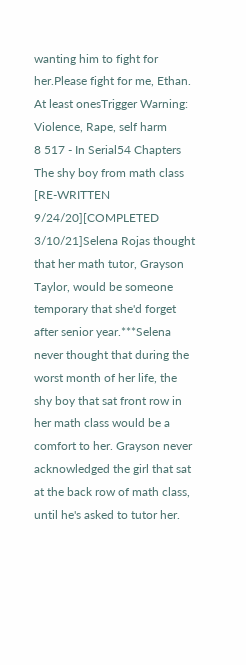wanting him to fight for her.Please fight for me, Ethan. At least onesTrigger Warning: Violence, Rape, self harm
8 517 - In Serial54 Chapters
The shy boy from math class
[RE-WRITTEN 9/24/20][COMPLETED 3/10/21]Selena Rojas thought that her math tutor, Grayson Taylor, would be someone temporary that she'd forget after senior year.***Selena never thought that during the worst month of her life, the shy boy that sat front row in her math class would be a comfort to her. Grayson never acknowledged the girl that sat at the back row of math class, until he's asked to tutor her.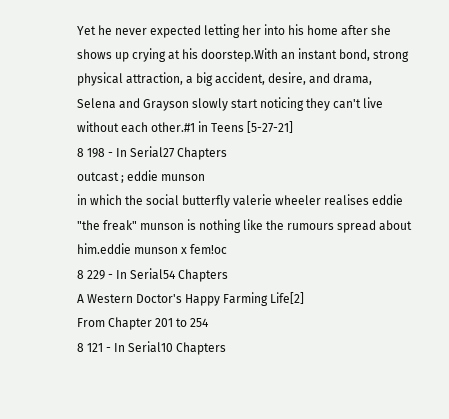Yet he never expected letting her into his home after she shows up crying at his doorstep.With an instant bond, strong physical attraction, a big accident, desire, and drama, Selena and Grayson slowly start noticing they can't live without each other.#1 in Teens [5-27-21]
8 198 - In Serial27 Chapters
outcast ; eddie munson
in which the social butterfly valerie wheeler realises eddie "the freak" munson is nothing like the rumours spread about him.eddie munson x fem!oc
8 229 - In Serial54 Chapters
A Western Doctor's Happy Farming Life[2]
From Chapter 201 to 254
8 121 - In Serial10 Chapters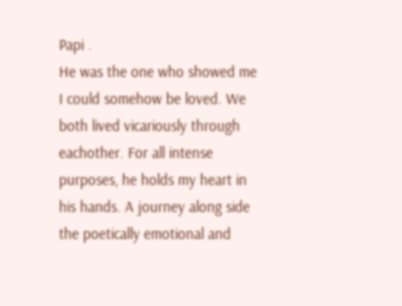Papi .
He was the one who showed me I could somehow be loved. We both lived vicariously through eachother. For all intense purposes, he holds my heart in his hands. A journey along side the poetically emotional and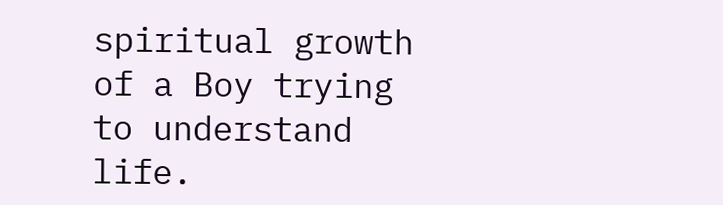spiritual growth of a Boy trying to understand life.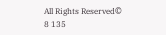All Rights Reserved©
8 135